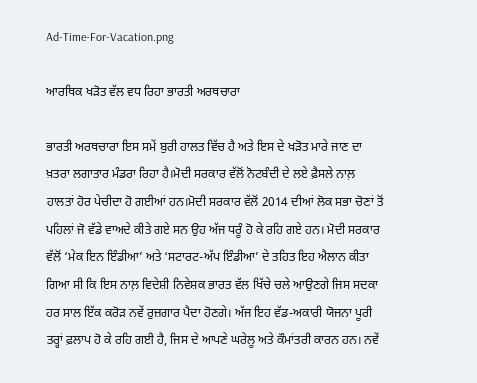Ad-Time-For-Vacation.png

ਆਰਥਿਕ ਖੜੋਤ ਵੱਲ ਵਧ ਰਿਹਾ ਭਾਰਤੀ ਅਰਥਚਾਰਾ

ਭਾਰਤੀ ਅਰਥਚਾਰਾ ਇਸ ਸਮੇਂ ਬੁਰੀ ਹਾਲਤ ਵਿੱਚ ਹੈ ਅਤੇ ਇਸ ਦੇ ਖੜੋਤ ਮਾਰੇ ਜਾਣ ਦਾ ਖ਼ਤਰਾ ਲਗਾਤਾਰ ਮੰਡਰਾ ਰਿਹਾ ਹੈ।ਮੋਦੀ ਸਰਕਾਰ ਵੱਲੋਂ ਨੋਟਬੰਦੀ ਦੇ ਲਏ ਫ਼ੈਸਲੇ ਨਾਲ਼ ਹਾਲਤਾਂ ਹੋਰ ਪੇਚੀਦਾ ਹੋ ਗਈਆਂ ਹਨ।ਮੋਦੀ ਸਰਕਾਰ ਵੱਲੋਂ 2014 ਦੀਆਂ ਲੋਕ ਸਭਾ ਚੋਣਾਂ ਤੋਂ ਪਹਿਲਾਂ ਜੋ ਵੱਡੇ ਵਾਅਦੇ ਕੀਤੇ ਗਏ ਸਨ ਉਹ ਅੱਜ ਧਰੂੰ ਹੋ ਕੇ ਰਹਿ ਗਏ ਹਨ। ਮੋਦੀ ਸਰਕਾਰ ਵੱਲੋਂ ‘ਮੇਕ ਇਨ ਇੰਡੀਆ’ ਅਤੇ ‘ਸਟਾਰਟ-ਅੱਪ ਇੰਡੀਆ’ ਦੇ ਤਹਿਤ ਇਹ ਐਲਾਨ ਕੀਤਾ ਗਿਆ ਸੀ ਕਿ ਇਸ ਨਾਲ਼ ਵਿਦੇਸ਼ੀ ਨਿਵੇਸ਼ਕ ਭਾਰਤ ਵੱਲ ਖਿੱਚੇ ਚਲੇ ਆਉਣਗੇ ਜਿਸ ਸਦਕਾ ਹਰ ਸਾਲ ਇੱਕ ਕਰੋੜ ਨਵੇਂ ਰੁਜ਼ਗਾਰ ਪੈਦਾ ਹੋਣਗੇ। ਅੱਜ ਇਹ ਵੱਡ-ਅਕਾਰੀ ਯੋਜਨਾ ਪੂਰੀ ਤਰ੍ਹਾਂ ਫ਼ਲਾਪ ਹੋ ਕੇ ਰਹਿ ਗਈ ਹੈ, ਜਿਸ ਦੇ ਆਪਣੇ ਘਰੇਲੂ ਅਤੇ ਕੌਮਾਂਤਰੀ ਕਾਰਨ ਹਨ। ਨਵੇਂ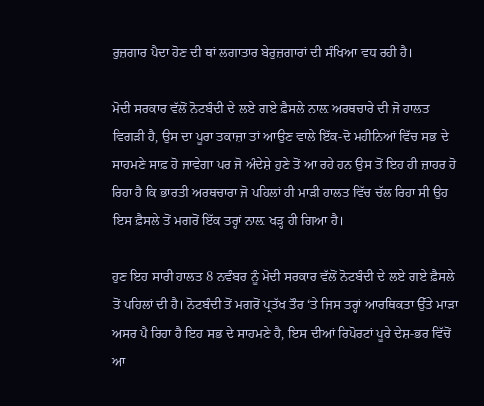ਰੁਜ਼ਗਾਰ ਪੈਦਾ ਹੋਣ ਦੀ ਥਾਂ ਲਗਾਤਾਰ ਬੇਰੁਜ਼ਗਾਰਾਂ ਦੀ ਸੰਖਿਆ ਵਧ ਰਹੀ ਹੈ।

ਮੋਦੀ ਸਰਕਾਰ ਵੱਲੋਂ ਨੋਟਬੰਦੀ ਦੇ ਲਏ ਗਏ ਫ਼ੈਸਲੇ ਨਾਲ਼ ਅਰਥਚਾਰੇ ਦੀ ਜੋ ਹਾਲਤ ਵਿਗੜੀ ਹੈ, ਉਸ ਦਾ ਪੂਰਾ ਤਕਾਜ਼ਾ ਤਾਂ ਆਉਣ ਵਾਲੇ ਇੱਕ-ਦੋ ਮਹੀਨਿਆਂ ਵਿੱਚ ਸਭ ਦੇ ਸਾਹਮਣੇ ਸਾਫ਼ ਹੋ ਜਾਵੇਗਾ ਪਰ ਜੋ ਅੰਦੇਸ਼ੇ ਹੁਣੇ ਤੋਂ ਆ ਰਹੇ ਹਨ ਉਸ ਤੋਂ ਇਹ ਹੀ ਜ਼ਾਹਰ ਹੋ ਰਿਹਾ ਹੈ ਕਿ ਭਾਰਤੀ ਅਰਥਚਾਰਾ ਜੋ ਪਹਿਲਾਂ ਹੀ ਮਾੜੀ ਹਾਲਤ ਵਿੱਚ ਚੱਲ ਰਿਹਾ ਸੀ ਉਹ ਇਸ ਫ਼ੈਸਲੇ ਤੋਂ ਮਗਰੋਂ ਇੱਕ ਤਰ੍ਹਾਂ ਨਾਲ਼ ਖੜ੍ਹ ਹੀ ਗਿਆ ਹੈ।

ਹੁਣ ਇਹ ਸਾਰੀ ਹਾਲਤ 8 ਨਵੰਬਰ ਨੂੰ ਮੋਦੀ ਸਰਕਾਰ ਵੱਲੋਂ ਨੋਟਬੰਦੀ ਦੇ ਲਏ ਗਏ ਫ਼ੈਸਲੇ ਤੋਂ ਪਹਿਲਾਂ ਦੀ ਹੈ। ਨੋਟਬੰਦੀ ਤੋਂ ਮਗਰੋਂ ਪ੍ਰਤੱਖ ਤੌਰ ‘ਤੇ ਜਿਸ ਤਰ੍ਹਾਂ ਆਰਥਿਕਤਾ ਉੱਤੇ ਮਾੜਾ ਅਸਰ ਪੈ ਰਿਹਾ ਹੈ ਇਹ ਸਭ ਦੇ ਸਾਹਮਣੇ ਹੈ, ਇਸ ਦੀਆਂ ਰਿਪੋਰਟਾਂ ਪੂਰੇ ਦੇਸ਼-ਭਰ ਵਿੱਚੋਂ ਆ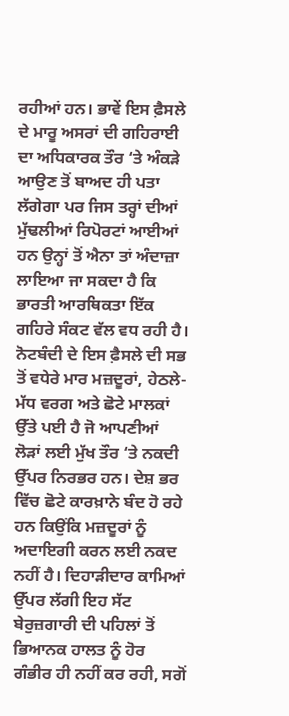ਰਹੀਆਂ ਹਨ। ਭਾਵੇਂ ਇਸ ਫ਼ੈਸਲੇ ਦੇ ਮਾਰੂ ਅਸਰਾਂ ਦੀ ਗਹਿਰਾਈ ਦਾ ਅਧਿਕਾਰਕ ਤੌਰ ‘ਤੇ ਅੰਕੜੇ ਆਉਣ ਤੋਂ ਬਾਅਦ ਹੀ ਪਤਾ ਲੱਗੇਗਾ ਪਰ ਜਿਸ ਤਰ੍ਹਾਂ ਦੀਆਂ ਮੁੱਢਲੀਆਂ ਰਿਪੋਰਟਾਂ ਆਈਆਂ ਹਨ ਉਨ੍ਹਾਂ ਤੋਂ ਐਨਾ ਤਾਂ ਅੰਦਾਜ਼ਾ ਲਾਇਆ ਜਾ ਸਕਦਾ ਹੈ ਕਿ ਭਾਰਤੀ ਆਰਥਿਕਤਾ ਇੱਕ ਗਹਿਰੇ ਸੰਕਟ ਵੱਲ ਵਧ ਰਹੀ ਹੈ। ਨੋਟਬੰਦੀ ਦੇ ਇਸ ਫ਼ੈਸਲੇ ਦੀ ਸਭ ਤੋਂ ਵਧੇਰੇ ਮਾਰ ਮਜ਼ਦੂਰਾਂ, ਹੇਠਲੇ-ਮੱਧ ਵਰਗ ਅਤੇ ਛੋਟੇ ਮਾਲਕਾਂ ਉੱਤੇ ਪਈ ਹੈ ਜੋ ਆਪਣੀਆਂ ਲੋੜਾਂ ਲਈ ਮੁੱਖ ਤੌਰ ‘ਤੇ ਨਕਦੀ ਉੱਪਰ ਨਿਰਭਰ ਹਨ। ਦੇਸ਼ ਭਰ ਵਿੱਚ ਛੋਟੇ ਕਾਰਖ਼ਾਨੇ ਬੰਦ ਹੋ ਰਹੇ ਹਨ ਕਿਉਂਕਿ ਮਜ਼ਦੂਰਾਂ ਨੂੰ ਅਦਾਇਗੀ ਕਰਨ ਲਈ ਨਕਦ ਨਹੀਂ ਹੈ। ਦਿਹਾੜੀਦਾਰ ਕਾਮਿਆਂ ਉੱਪਰ ਲੱਗੀ ਇਹ ਸੱਟ ਬੇਰੁਜ਼ਗਾਰੀ ਦੀ ਪਹਿਲਾਂ ਤੋਂ ਭਿਆਨਕ ਹਾਲਤ ਨੂੰ ਹੋਰ ਗੰਭੀਰ ਹੀ ਨਹੀਂ ਕਰ ਰਹੀ, ਸਗੋਂ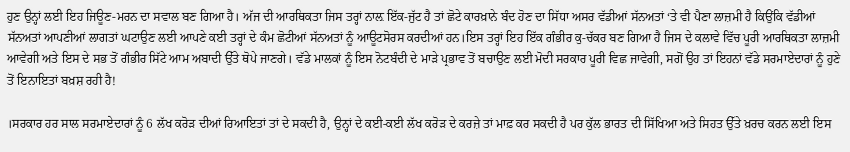ਹੁਣ ਉਨ੍ਹਾਂ ਲਈ ਇਹ ਜਿਊਣ-ਮਰਨ ਦਾ ਸਵਾਲ ਬਣ ਗਿਆ ਹੈ। ਅੱਜ ਦੀ ਆਰਥਿਕਤਾ ਜਿਸ ਤਰ੍ਹਾਂ ਨਾਲ਼ ਇੱਕ-ਜੁੱਟ ਹੈ ਤਾਂ ਛੋਟੇ ਕਾਰਖ਼ਾਨੇ ਬੰਦ ਹੋਣ ਦਾ ਸਿੱਧਾ ਅਸਰ ਵੱਡੀਆਂ ਸੱਨਅਤਾਂ ‘ਤੇ ਵੀ ਪੈਣਾ ਲਾਜ਼ਮੀ ਹੈ ਕਿਉਂਕਿ ਵੱਡੀਆਂ ਸੱਨਅਤਾਂ ਆਪਣੀਆਂ ਲਾਗਤਾਂ ਘਟਾਉਣ ਲਈ ਆਪਣੇ ਕਈ ਤਰ੍ਹਾਂ ਦੇ ਕੰਮ ਛੋਟੀਆਂ ਸੱਨਅਤਾਂ ਨੂੰ ਆਊਟਸੋਰਸ ਕਰਦੀਆਂ ਹਨ।ਇਸ ਤਰ੍ਹਾਂ ਇਹ ਇੱਕ ਗੰਭੀਰ ਕੁ-ਚੱਕਰ ਬਣ ਗਿਆ ਹੈ ਜਿਸ ਦੇ ਕਲਾਵੇ ਵਿੱਚ ਪੂਰੀ ਆਰਥਿਕਤਾ ਲਾਜ਼ਮੀ ਆਵੇਗੀ ਅਤੇ ਇਸ ਦੇ ਸਭ ਤੋਂ ਗੰਭੀਰ ਸਿੱਟੇ ਆਮ ਅਬਾਦੀ ਉੱਤੇ ਥੋਪੇ ਜਾਣਗੇ। ਵੱਡੇ ਮਾਲਕਾਂ ਨੂੰ ਇਸ ਨੋਟਬੰਦੀ ਦੇ ਮਾੜੇ ਪ੍ਰਭਾਵ ਤੋਂ ਬਚਾਉਣ ਲਈ ਮੋਦੀ ਸਰਕਾਰ ਪੂਰੀ ਵਿਛ ਜਾਵੇਗੀ, ਸਗੋਂ ਉਹ ਤਾਂ ਇਹਨਾਂ ਵੱਡੇ ਸਰਮਾਏਦਾਰਾਂ ਨੂੰ ਹੁਣੇ ਤੋਂ ਇਨਾਇਤਾਂ ਬਖ਼ਸ਼ ਰਹੀ ਹੈ!

।ਸਰਕਾਰ ਹਰ ਸਾਲ ਸਰਮਾਏਦਾਰਾਂ ਨੂੰ 6 ਲੱਖ ਕਰੋੜ ਦੀਆਂ ਰਿਆਇਤਾਂ ਤਾਂ ਦੇ ਸਕਦੀ ਹੈ, ਉਨ੍ਹਾਂ ਦੇ ਕਈ-ਕਈ ਲੱਖ ਕਰੋੜ ਦੇ ਕਰਜ਼ੇ ਤਾਂ ਮਾਫ਼ ਕਰ ਸਕਦੀ ਹੈ ਪਰ ਕੁੱਲ ਭਾਰਤ ਦੀ ਸਿੱਖਿਆ ਅਤੇ ਸਿਹਤ ਉੱਤੇ ਖ਼ਰਚ ਕਰਨ ਲਈ ਇਸ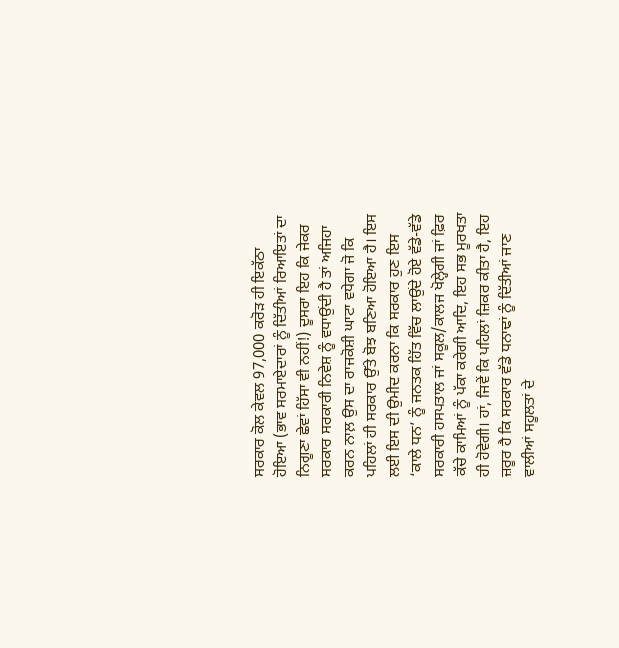ਸਰਕਾਰ ਕੋਲ ਕੇਵਲ 97,000 ਕਰੋੜ ਹੀ ਇਕੱਠਾ ਹੋਇਆ (ਭਾਵ ਸਰਮਾਏਦਾਰਾਂ ਨੂੰ ਦਿੱਤੀਆਂ ਰਿਆਇਤਾਂ ਦਾ ਨਿਗੂਣਾ ਛੇਵਾਂ ਹਿੱਸਾ ਵੀ ਨਹੀਂ!) ਦੂਸਰਾ ਇਹ ਕਿ ਜੇਕਰ ਸਰਕਾਰ ਸਰਕਾਰੀ ਨਿਵੇਸ਼ ਨੂੰ ਵਧਾਉਂਦੀ ਹੈ ਤਾਂ ਅਜਿਹਾ ਕਰਨ ਨਾਲ਼ ਉਸ ਦਾ ਰਾਜਕੋਸ਼ੀ ਘਾਟਾ ਵਧੇਗਾ ਜੋ ਕਿ ਪਹਿਲਾਂ ਹੀ ਸਰਕਾਰ ਉੱਤੇ ਬੋਝ ਬਣਿਆ ਹੋਇਆ ਹੈ। ਇਸ ਲਈ ਇਸ ਦੀ ਉਮੀਦ ਕਰਨਾ ਕਿ ਸਰਕਾਰ ਹੁਣ ਇਸ ‘ਕਾਲੇ ਧਨ’ ਨੂੰ ਜਨਤਕ ਹਿੱਤ ਵਿੱਚ ਲਾਉਂਦੇ ਹੋਏ ਵੱਡੇ-ਵੱਡੇ ਸਰਕਾਰੀ ਹਸਪਤਾਲ ਜਾਂ ਸਕੂਲ/ਕਾਲਜ ਖੋਲ੍ਹੇਗੀ ਜਾਂ ਫ਼ਿਰ ਕੱਚੇ ਕਾਮਿਆਂ ਨੂੰ ਪੱਕਾ ਕਰੇਗੀ ਆਦਿ, ਇਹ ਸਭ ਮੂਰਖਤਾ ਹੀ ਹੋਵੇਗੀ। ਹਾਂ, ਜਿਵੇਂ ਕਿ ਪਹਿਲਾਂ ਜ਼ਿਕਰ ਕੀਤਾ ਹੈ, ਇਹ ਜ਼ਰੂਰ ਹੈ ਕਿ ਸਰਕਾਰ ਵੱਡੇ ਧਨਾਢਾਂ ਨੂੰ ਦਿੱਤੀਆਂ ਜਾਣ ਵਾਲੀਆਂ ਸਹੂਲਤਾਂ ਦੇ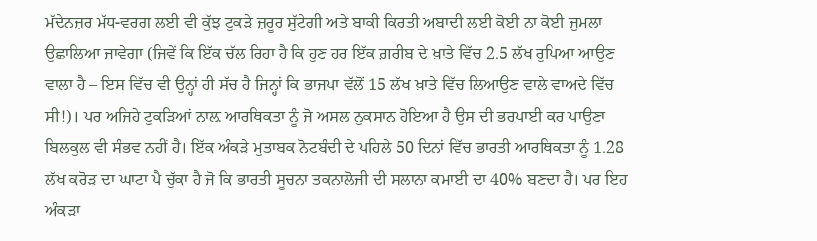ਮੱਦੇਨਜ਼ਰ ਮੱਧ-ਵਰਗ ਲਈ ਵੀ ਕੁੱਝ ਟੁਕੜੇ ਜ਼ਰੂਰ ਸੁੱਟੇਗੀ ਅਤੇ ਬਾਕੀ ਕਿਰਤੀ ਅਬਾਦੀ ਲਈ ਕੋਈ ਨਾ ਕੋਈ ਜੁਮਲਾ ਉਛਾਲਿਆ ਜਾਵੇਗਾ (ਜਿਵੇਂ ਕਿ ਇੱਕ ਚੱਲ ਰਿਹਾ ਹੈ ਕਿ ਹੁਣ ਹਰ ਇੱਕ ਗ਼ਰੀਬ ਦੇ ਖ਼ਾਤੇ ਵਿੱਚ 2.5 ਲੱਖ ਰੁਪਿਆ ਆਉਣ ਵਾਲਾ ਹੈ – ਇਸ ਵਿੱਚ ਵੀ ਉਨ੍ਹਾਂ ਹੀ ਸੱਚ ਹੈ ਜਿਨ੍ਹਾਂ ਕਿ ਭਾਜਪਾ ਵੱਲੋਂ 15 ਲੱਖ ਖ਼ਾਤੇ ਵਿੱਚ ਲਿਆਉਣ ਵਾਲੇ ਵਾਅਦੇ ਵਿੱਚ ਸੀ!)। ਪਰ ਅਜਿਹੇ ਟੁਕੜਿਆਂ ਨਾਲ਼ ਆਰਥਿਕਤਾ ਨੂੰ ਜੋ ਅਸਲ ਨੁਕਸਾਨ ਹੋਇਆ ਹੈ ਉਸ ਦੀ ਭਰਪਾਈ ਕਰ ਪਾਉਣਾ ਬਿਲਕੁਲ ਵੀ ਸੰਭਵ ਨਹੀਂ ਹੈ। ਇੱਕ ਅੰਕੜੇ ਮੁਤਾਬਕ ਨੋਟਬੰਦੀ ਦੇ ਪਹਿਲੇ 50 ਦਿਨਾਂ ਵਿੱਚ ਭਾਰਤੀ ਆਰਥਿਕਤਾ ਨੂੰ 1.28 ਲੱਖ ਕਰੋੜ ਦਾ ਘਾਟਾ ਪੈ ਚੁੱਕਾ ਹੈ ਜੋ ਕਿ ਭਾਰਤੀ ਸੂਚਨਾ ਤਕਨਾਲੋਜੀ ਦੀ ਸਲਾਨਾ ਕਮਾਈ ਦਾ 40% ਬਣਦਾ ਹੈ। ਪਰ ਇਹ ਅੰਕੜਾ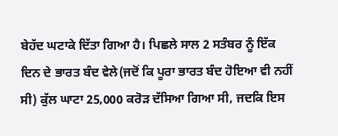ਬੇਹੱਦ ਘਟਾਕੇ ਦਿੱਤਾ ਗਿਆ ਹੈ। ਪਿਛਲੇ ਸਾਲ 2 ਸਤੰਬਰ ਨੂੰ ਇੱਕ ਦਿਨ ਦੇ ਭਾਰਤ ਬੰਦ ਵੇਲੇ(ਜਦੋਂ ਕਿ ਪੂਰਾ ਭਾਰਤ ਬੰਦ ਹੋਇਆ ਵੀ ਨਹੀਂ ਸੀ) ਕੁੱਲ ਘਾਟਾ 25,000 ਕਰੋੜ ਦੱਸਿਆ ਗਿਆ ਸੀ, ਜਦਕਿ ਇਸ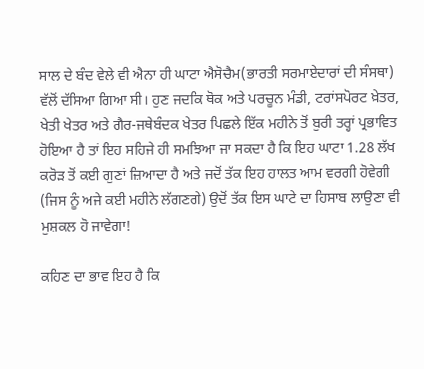ਸਾਲ ਦੇ ਬੰਦ ਵੇਲੇ ਵੀ ਐਨਾ ਹੀ ਘਾਟਾ ਐਸੋਚੈਮ(ਭਾਰਤੀ ਸਰਮਾਏਦਾਰਾਂ ਦੀ ਸੰਸਥਾ) ਵੱਲੋਂ ਦੱਸਿਆ ਗਿਆ ਸੀ। ਹੁਣ ਜਦਕਿ ਥੋਕ ਅਤੇ ਪਰਚੂਨ ਮੰਡੀ, ਟਰਾਂਸਪੋਰਟ ਖ਼ੇਤਰ, ਖੇਤੀ ਖੇਤਰ ਅਤੇ ਗੈਰ-ਜਥੇਬੰਦਕ ਖੇਤਰ ਪਿਛਲੇ ਇੱਕ ਮਹੀਨੇ ਤੋਂ ਬੁਰੀ ਤਰ੍ਹਾਂ ਪ੍ਰਭਾਵਿਤ ਹੋਇਆ ਹੈ ਤਾਂ ਇਹ ਸਹਿਜੇ ਹੀ ਸਮਝਿਆ ਜਾ ਸਕਦਾ ਹੈ ਕਿ ਇਹ ਘਾਟਾ 1.28 ਲੱਖ ਕਰੋੜ ਤੋਂ ਕਈ ਗੁਣਾਂ ਜ਼ਿਆਦਾ ਹੈ ਅਤੇ ਜਦੋਂ ਤੱਕ ਇਹ ਹਾਲਤ ਆਮ ਵਰਗੀ ਹੋਵੇਗੀ (ਜਿਸ ਨੂੰ ਅਜੇ ਕਈ ਮਹੀਨੇ ਲੱਗਣਗੇ) ਉਦੋਂ ਤੱਕ ਇਸ ਘਾਟੇ ਦਾ ਹਿਸਾਬ ਲਾਉਣਾ ਵੀ ਮੁਸ਼ਕਲ ਹੋ ਜਾਵੇਗਾ!

ਕਹਿਣ ਦਾ ਭਾਵ ਇਹ ਹੈ ਕਿ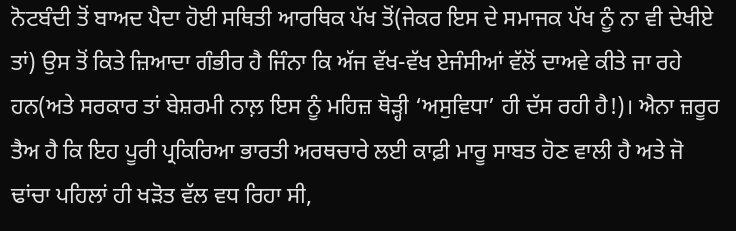ਨੋਟਬੰਦੀ ਤੋਂ ਬਾਅਦ ਪੈਦਾ ਹੋਈ ਸਥਿਤੀ ਆਰਥਿਕ ਪੱਖ ਤੋਂ(ਜੇਕਰ ਇਸ ਦੇ ਸਮਾਜਕ ਪੱਖ ਨੂੰ ਨਾ ਵੀ ਦੇਖੀਏ ਤਾਂ) ਉਸ ਤੋਂ ਕਿਤੇ ਜ਼ਿਆਦਾ ਗੰਭੀਰ ਹੈ ਜਿੰਨਾ ਕਿ ਅੱਜ ਵੱਖ-ਵੱਖ ਏਜੰਸੀਆਂ ਵੱਲੋਂ ਦਾਅਵੇ ਕੀਤੇ ਜਾ ਰਹੇ ਹਨ(ਅਤੇ ਸਰਕਾਰ ਤਾਂ ਬੇਸ਼ਰਮੀ ਨਾਲ਼ ਇਸ ਨੂੰ ਮਹਿਜ਼ ਥੋੜ੍ਹੀ ‘ਅਸੁਵਿਧਾ’ ਹੀ ਦੱਸ ਰਹੀ ਹੈ!)। ਐਨਾ ਜ਼ਰੂਰ ਤੈਅ ਹੈ ਕਿ ਇਹ ਪੂਰੀ ਪ੍ਰਕਿਰਿਆ ਭਾਰਤੀ ਅਰਥਚਾਰੇ ਲਈ ਕਾਫ਼ੀ ਮਾਰੂ ਸਾਬਤ ਹੋਣ ਵਾਲੀ ਹੈ ਅਤੇ ਜੋ ਢਾਂਚਾ ਪਹਿਲਾਂ ਹੀ ਖੜੋਤ ਵੱਲ ਵਧ ਰਿਹਾ ਸੀ,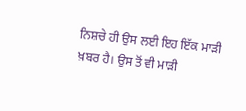ਨਿਸ਼ਚੇ ਹੀ ਉਸ ਲਈ ਇਹ ਇੱਕ ਮਾੜੀ ਖ਼ਬਰ ਹੈ। ਉਸ ਤੋਂ ਵੀ ਮਾੜੀ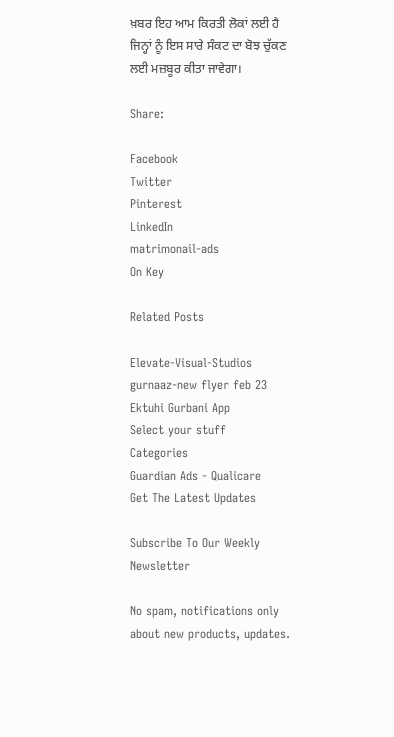ਖ਼ਬਰ ਇਹ ਆਮ ਕਿਰਤੀ ਲੋਕਾਂ ਲਈ ਹੈ ਜਿਨ੍ਹਾਂ ਨੂੰ ਇਸ ਸਾਰੇ ਸੰਕਟ ਦਾ ਬੋਝ ਚੁੱਕਣ ਲਈ ਮਜ਼ਬੂਰ ਕੀਤਾ ਜਾਵੇਗਾ।

Share:

Facebook
Twitter
Pinterest
LinkedIn
matrimonail-ads
On Key

Related Posts

Elevate-Visual-Studios
gurnaaz-new flyer feb 23
Ektuhi Gurbani App
Select your stuff
Categories
Guardian Ads - Qualicare
Get The Latest Updates

Subscribe To Our Weekly Newsletter

No spam, notifications only about new products, updates.